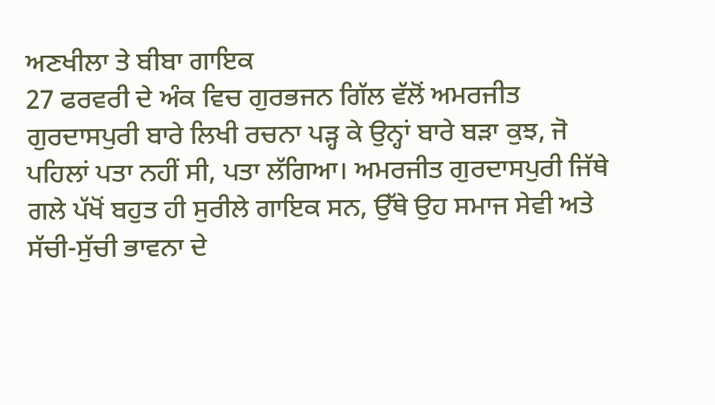ਅਣਖੀਲਾ ਤੇ ਬੀਬਾ ਗਾਇਕ
27 ਫਰਵਰੀ ਦੇ ਅੰਕ ਵਿਚ ਗੁਰਭਜਨ ਗਿੱਲ ਵੱਲੋਂ ਅਮਰਜੀਤ ਗੁਰਦਾਸਪੁਰੀ ਬਾਰੇ ਲਿਖੀ ਰਚਨਾ ਪੜ੍ਹ ਕੇ ਉਨ੍ਹਾਂ ਬਾਰੇ ਬੜਾ ਕੁਝ, ਜੋ ਪਹਿਲਾਂ ਪਤਾ ਨਹੀਂ ਸੀ, ਪਤਾ ਲੱਗਿਆ। ਅਮਰਜੀਤ ਗੁਰਦਾਸਪੁਰੀ ਜਿੱਥੇ ਗਲੇ ਪੱਖੋਂ ਬਹੁਤ ਹੀ ਸੁਰੀਲੇ ਗਾਇਕ ਸਨ, ਉੱਥੇ ਉਹ ਸਮਾਜ ਸੇਵੀ ਅਤੇ ਸੱਚੀ-ਸੁੱਚੀ ਭਾਵਨਾ ਦੇ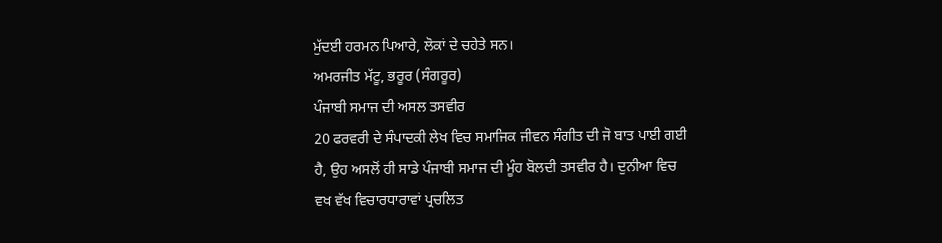ਮੁੱਦਈ ਹਰਮਨ ਪਿਆਰੇ, ਲੋਕਾਂ ਦੇ ਚਹੇਤੇ ਸਨ।
ਅਮਰਜੀਤ ਮੱਟੂ, ਭਰੂਰ (ਸੰਗਰੂਰ)
ਪੰਜਾਬੀ ਸਮਾਜ ਦੀ ਅਸਲ ਤਸਵੀਰ
20 ਫਰਵਰੀ ਦੇ ਸੰਪਾਦਕੀ ਲੇਖ ਵਿਚ ਸਮਾਜਿਕ ਜੀਵਨ ਸੰਗੀਤ ਦੀ ਜੋ ਬਾਤ ਪਾਈ ਗਈ ਹੈ, ਉਹ ਅਸਲੋਂ ਹੀ ਸਾਡੇ ਪੰਜਾਬੀ ਸਮਾਜ ਦੀ ਮੂੰਹ ਬੋਲਦੀ ਤਸਵੀਰ ਹੈ। ਦੁਨੀਆ ਵਿਚ ਵਖ ਵੱਖ ਵਿਚਾਰਧਾਰਾਵਾਂ ਪ੍ਰਚਲਿਤ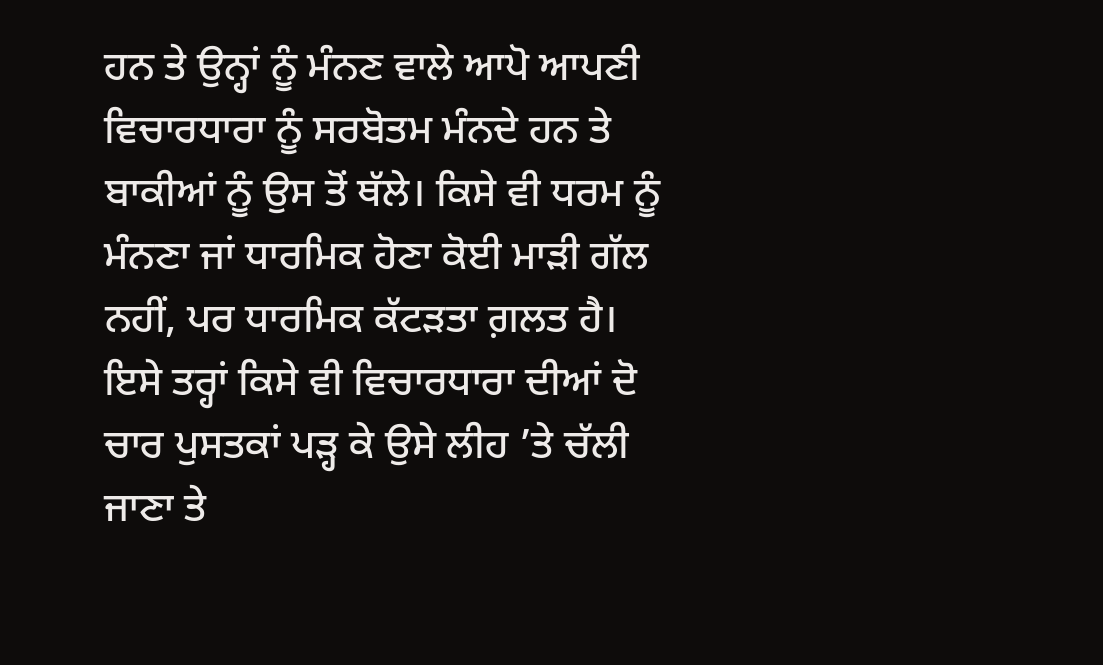ਹਨ ਤੇ ਉਨ੍ਹਾਂ ਨੂੰ ਮੰਨਣ ਵਾਲੇ ਆਪੋ ਆਪਣੀ ਵਿਚਾਰਧਾਰਾ ਨੂੰ ਸਰਬੋਤਮ ਮੰਨਦੇ ਹਨ ਤੇ ਬਾਕੀਆਂ ਨੂੰ ਉਸ ਤੋਂ ਥੱਲੇ। ਕਿਸੇ ਵੀ ਧਰਮ ਨੂੰ ਮੰਨਣਾ ਜਾਂ ਧਾਰਮਿਕ ਹੋਣਾ ਕੋਈ ਮਾੜੀ ਗੱਲ ਨਹੀਂ, ਪਰ ਧਾਰਮਿਕ ਕੱਟੜਤਾ ਗ਼ਲਤ ਹੈ। ਇਸੇ ਤਰ੍ਹਾਂ ਕਿਸੇ ਵੀ ਵਿਚਾਰਧਾਰਾ ਦੀਆਂ ਦੋ ਚਾਰ ਪੁਸਤਕਾਂ ਪੜ੍ਹ ਕੇ ਉਸੇ ਲੀਹ ’ਤੇ ਚੱਲੀ ਜਾਣਾ ਤੇ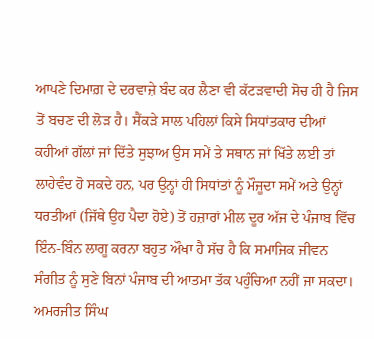ਆਪਣੇ ਦਿਮਾਗ਼ ਦੇ ਦਰਵਾਜ਼ੇ ਬੰਦ ਕਰ ਲੈਣਾ ਵੀ ਕੱਟੜਵਾਦੀ ਸੋਚ ਹੀ ਹੈ ਜਿਸ ਤੋਂ ਬਚਣ ਦੀ ਲੋੜ ਹੈ। ਸੈਂਕੜੇ ਸਾਲ ਪਹਿਲਾਂ ਕਿਸੇ ਸਿਧਾਂਤਕਾਰ ਦੀਆਂ ਕਹੀਆਂ ਗੱਲਾਂ ਜਾਂ ਦਿੱਤੇ ਸੁਝਾਅ ਉਸ ਸਮੇਂ ਤੇ ਸਥਾਨ ਜਾਂ ਖਿੱਤੇ ਲਈ ਤਾਂ ਲਾਹੇਵੰਦ ਹੋ ਸਕਦੇ ਹਨ, ਪਰ ਉਨ੍ਹਾਂ ਹੀ ਸਿਧਾਂਤਾਂ ਨੂੰ ਮੌਜੂਦਾ ਸਮੇਂ ਅਤੇ ਉਨ੍ਹਾਂ ਧਰਤੀਆਂ (ਜਿੱਥੇ ਉਹ ਪੈਦਾ ਹੋਏ) ਤੋਂ ਹਜ਼ਾਰਾਂ ਮੀਲ ਦੂਰ ਅੱਜ ਦੇ ਪੰਜਾਬ ਵਿੱਚ ਇੰਨ-ਬਿੰਨ ਲਾਗੂ ਕਰਨਾ ਬਹੁਤ ਔਖਾ ਹੈ ਸੱਚ ਹੈ ਕਿ ਸਮਾਜਿਕ ਜੀਵਨ ਸੰਗੀਤ ਨੂੰ ਸੁਣੇ ਬਿਨਾਂ ਪੰਜਾਬ ਦੀ ਆਤਮਾ ਤੱਕ ਪਹੁੰਚਿਆ ਨਹੀਂ ਜਾ ਸਕਦਾ।
ਅਮਰਜੀਤ ਸਿੰਘ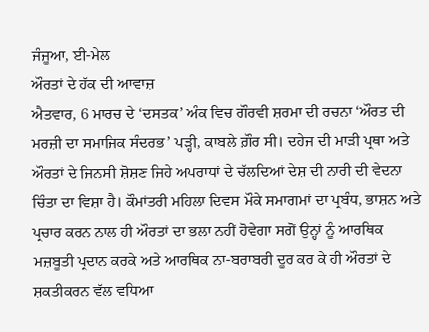ਜੰਜੂਆ, ਈ-ਮੇਲ
ਔਰਤਾਂ ਦੇ ਹੱਕ ਦੀ ਆਵਾਜ਼
ਐਤਵਾਰ, 6 ਮਾਰਚ ਦੇ ‘ਦਸਤਕ’ ਅੰਕ ਵਿਚ ਗੌਰਵੀ ਸ਼ਰਮਾ ਦੀ ਰਚਨਾ ‘ਔਰਤ ਦੀ ਮਰਜ਼ੀ ਦਾ ਸਮਾਜਿਕ ਸੰਦਰਭ’ ਪੜ੍ਹੀ, ਕਾਬਲੇ ਗ਼ੌਰ ਸੀ। ਦਹੇਜ ਦੀ ਮਾੜੀ ਪ੍ਰਥਾ ਅਤੇ ਔਰਤਾਂ ਦੇ ਜਿਨਸੀ ਸ਼ੋਸ਼ਣ ਜਿਹੇ ਅਪਰਾਧਾਂ ਦੇ ਚੱਲਦਿਆਂ ਦੇਸ਼ ਦੀ ਨਾਰੀ ਦੀ ਵੇਦਨਾ ਚਿੰਤਾ ਦਾ ਵਿਸ਼ਾ ਹੈ। ਕੌਮਾਂਤਰੀ ਮਹਿਲਾ ਦਿਵਸ ਮੌਕੇ ਸਮਾਗਮਾਂ ਦਾ ਪ੍ਰਬੰਧ, ਭਾਸ਼ਨ ਅਤੇ ਪ੍ਰਚਾਰ ਕਰਨ ਨਾਲ ਹੀ ਔਰਤਾਂ ਦਾ ਭਲਾ ਨਹੀਂ ਹੋਵੇਗਾ ਸਗੋਂ ਉਨ੍ਹਾਂ ਨੂੰ ਆਰਥਿਕ ਮਜ਼ਬੂਤੀ ਪ੍ਰਦਾਨ ਕਰਕੇ ਅਤੇ ਆਰਥਿਕ ਨਾ-ਬਰਾਬਰੀ ਦੂਰ ਕਰ ਕੇ ਹੀ ਔਰਤਾਂ ਦੇ ਸ਼ਕਤੀਕਰਨ ਵੱਲ ਵਧਿਆ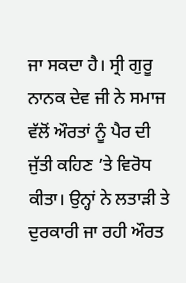ਜਾ ਸਕਦਾ ਹੈ। ਸ੍ਰੀ ਗੁਰੂ ਨਾਨਕ ਦੇਵ ਜੀ ਨੇ ਸਮਾਜ ਵੱਲੋਂ ਔਰਤਾਂ ਨੂੰ ਪੈਰ ਦੀ ਜੁੱਤੀ ਕਹਿਣ ’ਤੇ ਵਿਰੋਧ ਕੀਤਾ। ਉਨ੍ਹਾਂ ਨੇ ਲਤਾੜੀ ਤੇ ਦੁਰਕਾਰੀ ਜਾ ਰਹੀ ਔਰਤ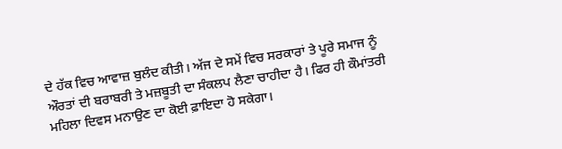ਦੇ ਹੱਕ ਵਿਚ ਆਵਾਜ਼ ਬੁਲੰਦ ਕੀਤੀ। ਅੱਜ ਦੇ ਸਮੇਂ ਵਿਚ ਸਰਕਾਰਾਂ ਤੇ ਪੂਰੇ ਸਮਾਜ ਨੂੰ ਔਰਤਾਂ ਦੀ ਬਰਾਬਰੀ ਤੇ ਮਜ਼ਬੂਤੀ ਦਾ ਸੰਕਲਪ ਲੈਣਾ ਚਾਹੀਦਾ ਹੈ। ਫਿਰ ਹੀ ਕੌਮਾਂਤਰੀ ਮਹਿਲਾ ਦਿਵਸ ਮਨਾਉਣ ਦਾ ਕੋਈ ਫ਼ਾਇਦਾ ਹੋ ਸਕੇਗਾ।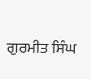ਗੁਰਮੀਤ ਸਿੰਘ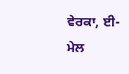ਵੇਰਕਾ, ਈ-ਮੇਲ